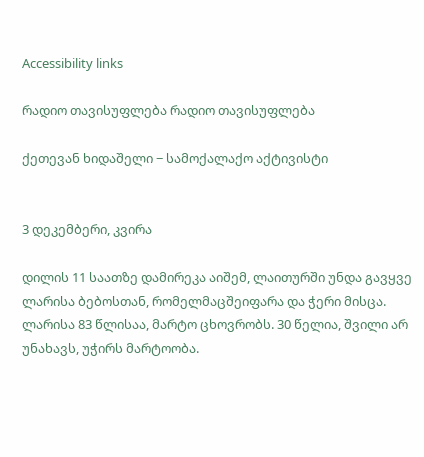Accessibility links

რადიო თავისუფლება რადიო თავისუფლება

ქეთევან ხიდაშელი − სამოქალაქო აქტივისტი


3 დეკემბერი, კვირა

დილის 11 საათზე დამირეკა აიშემ, ლაითურში უნდა გავყვე ლარისა ბებოსთან, რომელმაცშეიფარა და ჭერი მისცა. ლარისა 83 წლისაა, მარტო ცხოვრობს. 30 წელია, შვილი არ უნახავს, უჭირს მარტოობა.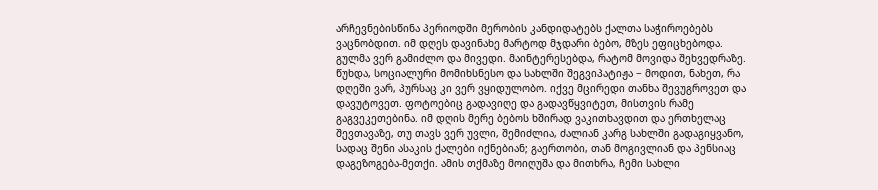არჩევნებისწინა პერიოდში მერობის კანდიდატებს ქალთა საჭიროებებს ვაცნობდით. იმ დღეს დავინახე მარტოდ მჯდარი ბებო, მზეს ეფიცხებოდა. გულმა ვერ გამიძლო და მივედი. მაინტერესებდა, რატომ მოვიდა შეხვედრაზე. წუხდა, სოციალური მომიხსნესო და სახლში შეგვიპატიჟა − მოდით, ნახეთ, რა დღეში ვარ, პურსაც კი ვერ ვყიდულობო. იქვე მცირედი თანხა შევუგროვეთ და დავუტოვეთ. ფოტოებიც გადავიღე და გადავწყვიტეთ, მისთვის რამე გაგვეკეთებინა. იმ დღის მერე ბებოს ხშირად ვაკითხავდით და ერთხელაც შევთავაზე, თუ თავს ვერ უვლი, შემიძლია, ძალიან კარგ სახლში გადაგიყვანო, სადაც შენი ასაკის ქალები იქნებიან; გაერთობი, თან მოგივლიან და პენსიაც დაგეზოგება-მეთქი. ამის თქმაზე მოიღუშა და მითხრა, ჩემი სახლი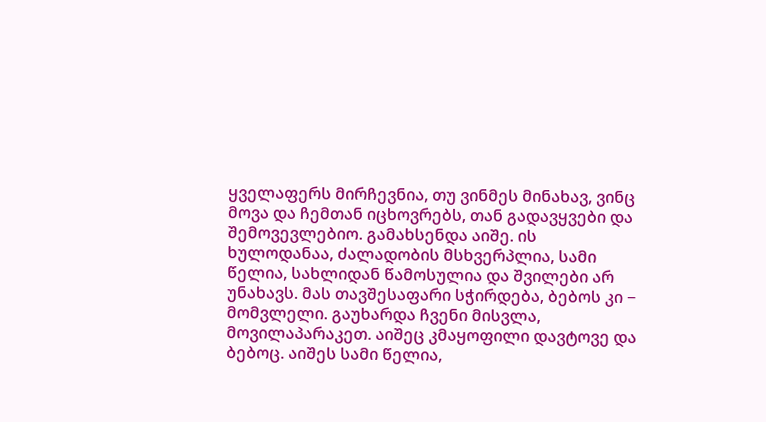ყველაფერს მირჩევნია, თუ ვინმეს მინახავ, ვინც მოვა და ჩემთან იცხოვრებს, თან გადავყვები და შემოვევლებიო. გამახსენდა აიშე. ის ხულოდანაა, ძალადობის მსხვერპლია, სამი წელია, სახლიდან წამოსულია და შვილები არ უნახავს. მას თავშესაფარი სჭირდება, ბებოს კი − მომვლელი. გაუხარდა ჩვენი მისვლა, მოვილაპარაკეთ. აიშეც კმაყოფილი დავტოვე და ბებოც. აიშეს სამი წელია,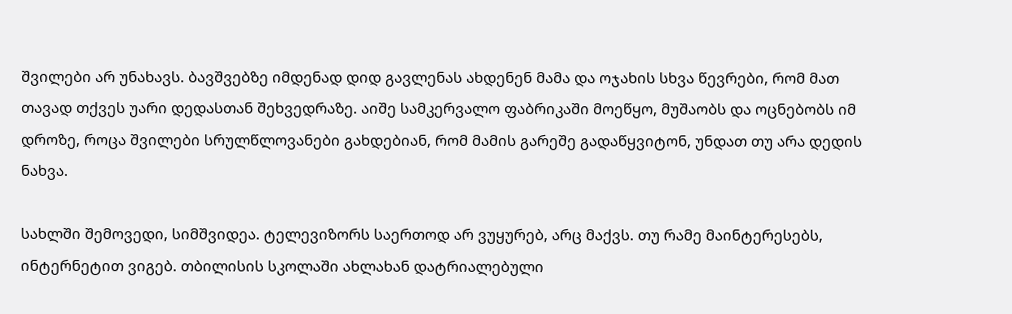შვილები არ უნახავს. ბავშვებზე იმდენად დიდ გავლენას ახდენენ მამა და ოჯახის სხვა წევრები, რომ მათ თავად თქვეს უარი დედასთან შეხვედრაზე. აიშე სამკერვალო ფაბრიკაში მოეწყო, მუშაობს და ოცნებობს იმ დროზე, როცა შვილები სრულწლოვანები გახდებიან, რომ მამის გარეშე გადაწყვიტონ, უნდათ თუ არა დედის ნახვა.

სახლში შემოვედი, სიმშვიდეა. ტელევიზორს საერთოდ არ ვუყურებ, არც მაქვს. თუ რამე მაინტერესებს, ინტერნეტით ვიგებ. თბილისის სკოლაში ახლახან დატრიალებული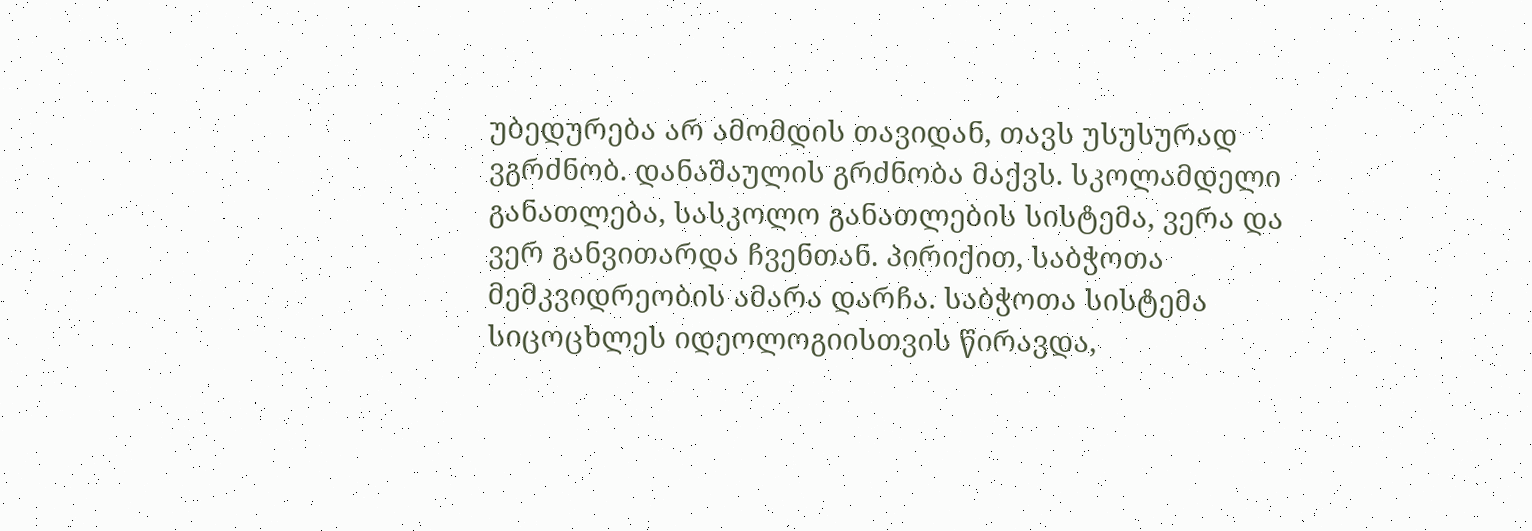უბედურება არ ამომდის თავიდან, თავს უსუსურად ვგრძნობ. დანაშაულის გრძნობა მაქვს. სკოლამდელი განათლება, სასკოლო განათლების სისტემა, ვერა და ვერ განვითარდა ჩვენთან. პირიქით, საბჭოთა მემკვიდრეობის ამარა დარჩა. საბჭოთა სისტემა სიცოცხლეს იდეოლოგიისთვის წირავდა,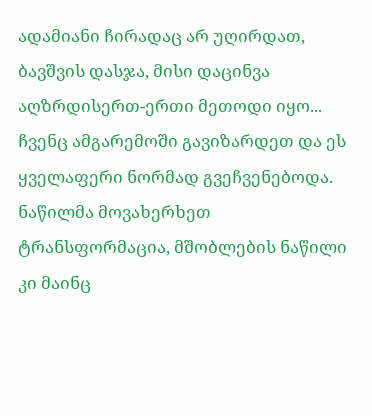ადამიანი ჩირადაც არ უღირდათ, ბავშვის დასჯა, მისი დაცინვა აღზრდისერთ-ერთი მეთოდი იყო... ჩვენც ამგარემოში გავიზარდეთ და ეს ყველაფერი ნორმად გვეჩვენებოდა. ნაწილმა მოვახერხეთ ტრანსფორმაცია, მშობლების ნაწილი კი მაინც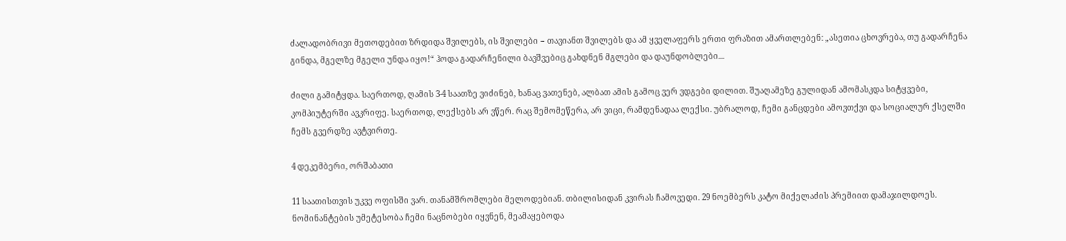ძალადობრივი მეთოდებით ზრდიდა შვილებს, ის შვილები − თავიანთ შვილებს და ამ ყველაფერს ერთი ფრაზით ამართლებენ: „ასეთია ცხოვრება, თუ გადარჩენა გინდა, მგელზე მგელი უნდა იყო!“ ჰოდა გადარჩენილი ბავშვებიც გახდნენ მგლები და დაუნდობლები...

ძილი გამიტყდა. საერთოდ, ღამის 3-4 საათზე ვიძინებ, ხანაც ვათენებ, ალბათ ამის გამოც ვერ ვდგები დილით. შუაღამეზე გულიდან ამომასკდა სიტყვები, კომპიუტერში ავკრიფე. საერთოდ, ლექსებს არ ვწერ. რაც შემომეწერა, არ ვიცი, რამდენადაა ლექსი. უბრალოდ, ჩემი განცდები ამოვთქვი და სოციალურ ქსელში ჩემს გვერდზე ავტვირთე.

4 დეკემბერი, ორშაბათი

11 საათისთვის უკვე ოფისში ვარ. თანამშრომლები მელოდებიან. თბილისიდან კვირას ჩამოვედი. 29 ნოემბერს კატო მიქელაძის პრემიით დამაჯილდოეს. ნომინანტების უმეტესობა ჩემი ნაცნობები იყვნენ, მეამაყებოდა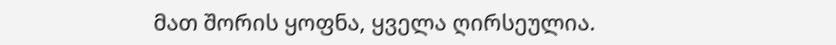მათ შორის ყოფნა, ყველა ღირსეულია.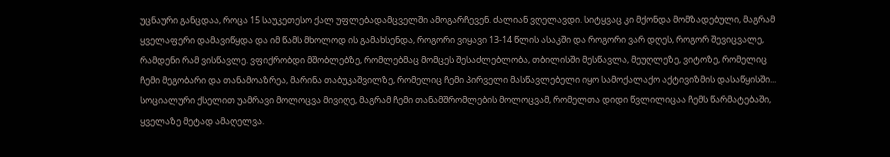უცნაური განცდაა, როცა 15 საუკეთესო ქალ უფლებადამცველში ამოგარჩევენ. ძალიან ვღელავდი. სიტყვაც კი მქონდა მომზადებული, მაგრამ ყველაფერი დამავიწყდა და იმ წამს მხოლოდ ის გამახსენდა, როგორი ვიყავი 13-14 წლის ასაკში და როგორი ვარ დღეს, როგორ შევიცვალე, რამდენი რამ ვისწავლე. ვფიქრობდი მშობლებზე, რომლებმაც მომცეს შესაძლებლობა, თბილისში მესწავლა, მეუღლეზე, ვიტოზე, რომელიც ჩემი მეგობარი და თანამოაზრეა, მარინა თაბუკაშვილზე, რომელიც ჩემი პირველი მასწავლებელი იყო სამოქალაქო აქტივიზმის დასაწყისში... სოციალური ქსელით უამრავი მოლოცვა მივიღე, მაგრამ ჩემი თანამშრომლების მოლოცვამ, რომელთა დიდი წვლილიცაა ჩემს წარმატებაში, ყველაზე მეტად ამაღელვა.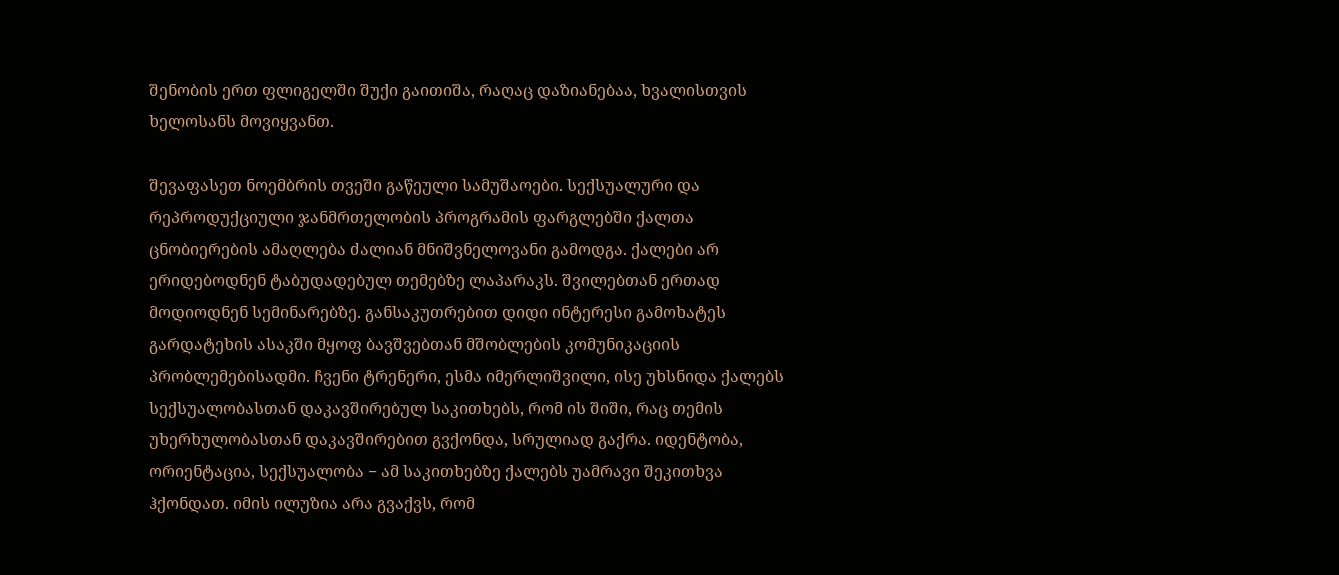შენობის ერთ ფლიგელში შუქი გაითიშა, რაღაც დაზიანებაა, ხვალისთვის ხელოსანს მოვიყვანთ.

შევაფასეთ ნოემბრის თვეში გაწეული სამუშაოები. სექსუალური და რეპროდუქციული ჯანმრთელობის პროგრამის ფარგლებში ქალთა ცნობიერების ამაღლება ძალიან მნიშვნელოვანი გამოდგა. ქალები არ ერიდებოდნენ ტაბუდადებულ თემებზე ლაპარაკს. შვილებთან ერთად მოდიოდნენ სემინარებზე. განსაკუთრებით დიდი ინტერესი გამოხატეს გარდატეხის ასაკში მყოფ ბავშვებთან მშობლების კომუნიკაციის პრობლემებისადმი. ჩვენი ტრენერი, ესმა იმერლიშვილი, ისე უხსნიდა ქალებს სექსუალობასთან დაკავშირებულ საკითხებს, რომ ის შიში, რაც თემის უხერხულობასთან დაკავშირებით გვქონდა, სრულიად გაქრა. იდენტობა, ორიენტაცია, სექსუალობა − ამ საკითხებზე ქალებს უამრავი შეკითხვა ჰქონდათ. იმის ილუზია არა გვაქვს, რომ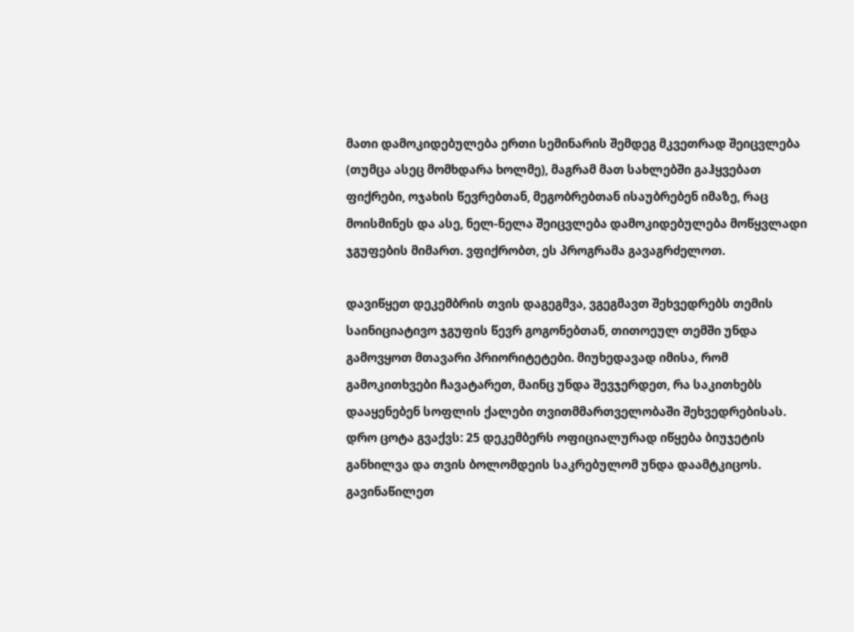მათი დამოკიდებულება ერთი სემინარის შემდეგ მკვეთრად შეიცვლება (თუმცა ასეც მომხდარა ხოლმე), მაგრამ მათ სახლებში გაჰყვებათ ფიქრები, ოჯახის წევრებთან, მეგობრებთან ისაუბრებენ იმაზე, რაც მოისმინეს და ასე, ნელ-ნელა შეიცვლება დამოკიდებულება მოწყვლადი ჯგუფების მიმართ. ვფიქრობთ, ეს პროგრამა გავაგრძელოთ.

დავიწყეთ დეკემბრის თვის დაგეგმვა, ვგეგმავთ შეხვედრებს თემის საინიციატივო ჯგუფის წევრ გოგონებთან, თითოეულ თემში უნდა გამოვყოთ მთავარი პრიორიტეტები. მიუხედავად იმისა, რომ გამოკითხვები ჩავატარეთ, მაინც უნდა შევჯერდეთ, რა საკითხებს დააყენებენ სოფლის ქალები თვითმმართველობაში შეხვედრებისას. დრო ცოტა გვაქვს: 25 დეკემბერს ოფიციალურად იწყება ბიუჯეტის განხილვა და თვის ბოლომდეის საკრებულომ უნდა დაამტკიცოს. გავინაწილეთ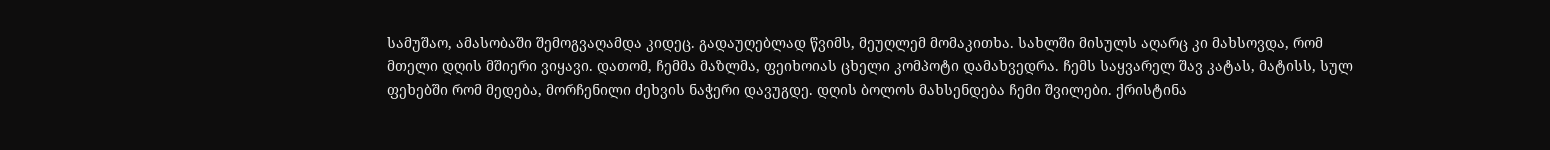სამუშაო, ამასობაში შემოგვაღამდა კიდეც. გადაუღებლად წვიმს, მეუღლემ მომაკითხა. სახლში მისულს აღარც კი მახსოვდა, რომ მთელი დღის მშიერი ვიყავი. დათომ, ჩემმა მაზლმა, ფეიხოიას ცხელი კომპოტი დამახვედრა. ჩემს საყვარელ შავ კატას, მატისს, სულ ფეხებში რომ მედება, მორჩენილი ძეხვის ნაჭერი დავუგდე. დღის ბოლოს მახსენდება ჩემი შვილები. ქრისტინა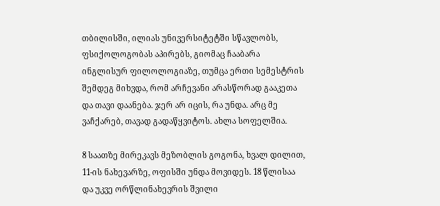თბილისში, ილიას უნივერსიტეტში სწავლობს, ფსიქოლოგობას აპირებს, გიომაც ჩააბარა ინგლისურ ფილოლოგიაზე, თუმცა ერთი სემესტრის შემდეგ მიხვდა, რომ არჩევანი არასწორად გააკეთა და თავი დაანება. ჯერ არ იცის, რა უნდა. არც მე ვაჩქარებ, თავად გადაწყვიტოს. ახლა სოფელშია.

8 საათზე მირეკავს მეზობლის გოგონა, ხვალ დილით, 11-ის ნახევარზე, ოფისში უნდა მოვიდეს. 18 წლისაა და უკვე ორწლინახევრის შვილი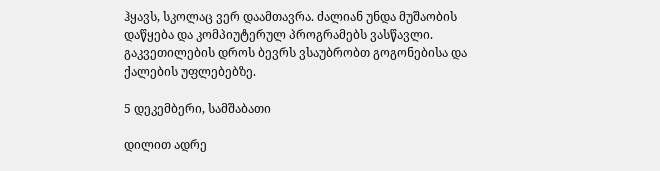ჰყავს, სკოლაც ვერ დაამთავრა. ძალიან უნდა მუშაობის დაწყება და კომპიუტერულ პროგრამებს ვასწავლი. გაკვეთილების დროს ბევრს ვსაუბრობთ გოგონებისა და ქალების უფლებებზე.

5 დეკემბერი, სამშაბათი

დილით ადრე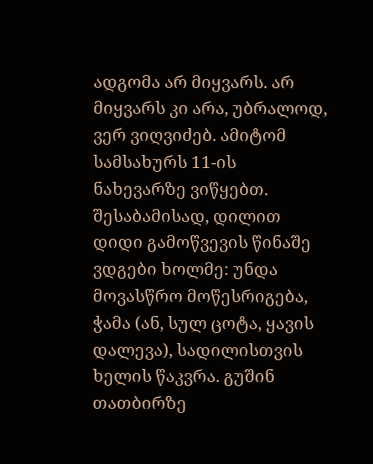ადგომა არ მიყვარს. არ მიყვარს კი არა, უბრალოდ, ვერ ვიღვიძებ. ამიტომ სამსახურს 11-ის ნახევარზე ვიწყებთ. შესაბამისად, დილით დიდი გამოწვევის წინაშე ვდგები ხოლმე: უნდა მოვასწრო მოწესრიგება, ჭამა (ან, სულ ცოტა, ყავის დალევა), სადილისთვის ხელის წაკვრა. გუშინ თათბირზე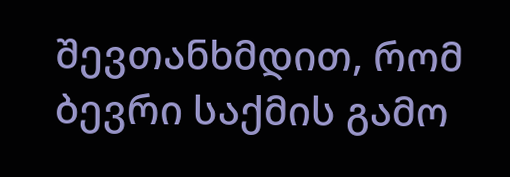შევთანხმდით, რომ ბევრი საქმის გამო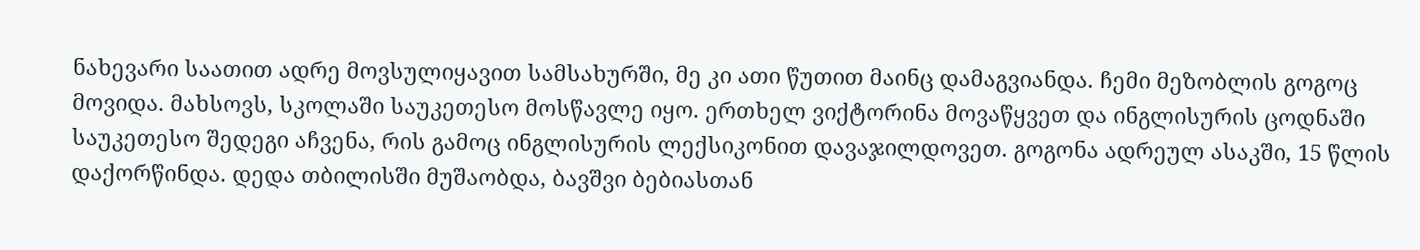ნახევარი საათით ადრე მოვსულიყავით სამსახურში, მე კი ათი წუთით მაინც დამაგვიანდა. ჩემი მეზობლის გოგოც მოვიდა. მახსოვს, სკოლაში საუკეთესო მოსწავლე იყო. ერთხელ ვიქტორინა მოვაწყვეთ და ინგლისურის ცოდნაში საუკეთესო შედეგი აჩვენა, რის გამოც ინგლისურის ლექსიკონით დავაჯილდოვეთ. გოგონა ადრეულ ასაკში, 15 წლის დაქორწინდა. დედა თბილისში მუშაობდა, ბავშვი ბებიასთან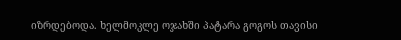იზრდებოდა. ხელმოკლე ოჯახში პატარა გოგოს თავისი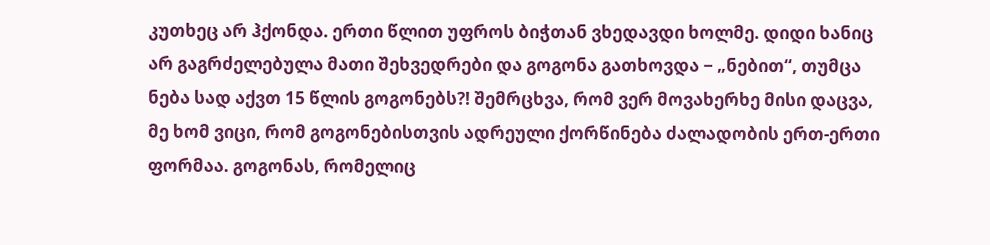კუთხეც არ ჰქონდა. ერთი წლით უფროს ბიჭთან ვხედავდი ხოლმე. დიდი ხანიც არ გაგრძელებულა მათი შეხვედრები და გოგონა გათხოვდა − „ნებით“, თუმცა ნება სად აქვთ 15 წლის გოგონებს?! შემრცხვა, რომ ვერ მოვახერხე მისი დაცვა, მე ხომ ვიცი, რომ გოგონებისთვის ადრეული ქორწინება ძალადობის ერთ-ერთი ფორმაა. გოგონას, რომელიც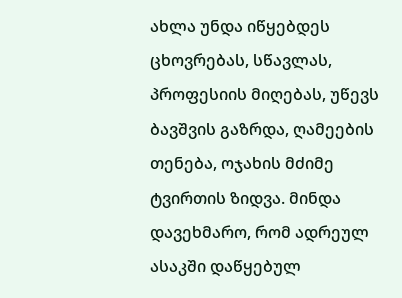ახლა უნდა იწყებდეს ცხოვრებას, სწავლას, პროფესიის მიღებას, უწევს ბავშვის გაზრდა, ღამეების თენება, ოჯახის მძიმე ტვირთის ზიდვა. მინდა დავეხმარო, რომ ადრეულ ასაკში დაწყებულ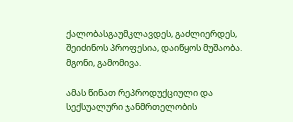ქალობასგაუმკლავდეს, გაძლიერდეს, შეიძინოს პროფესია, დაიწყოს მუშაობა. მგონი, გამომივა.

ამას წინათ რეპროდუქციული და სექსუალური ჯანმრთელობის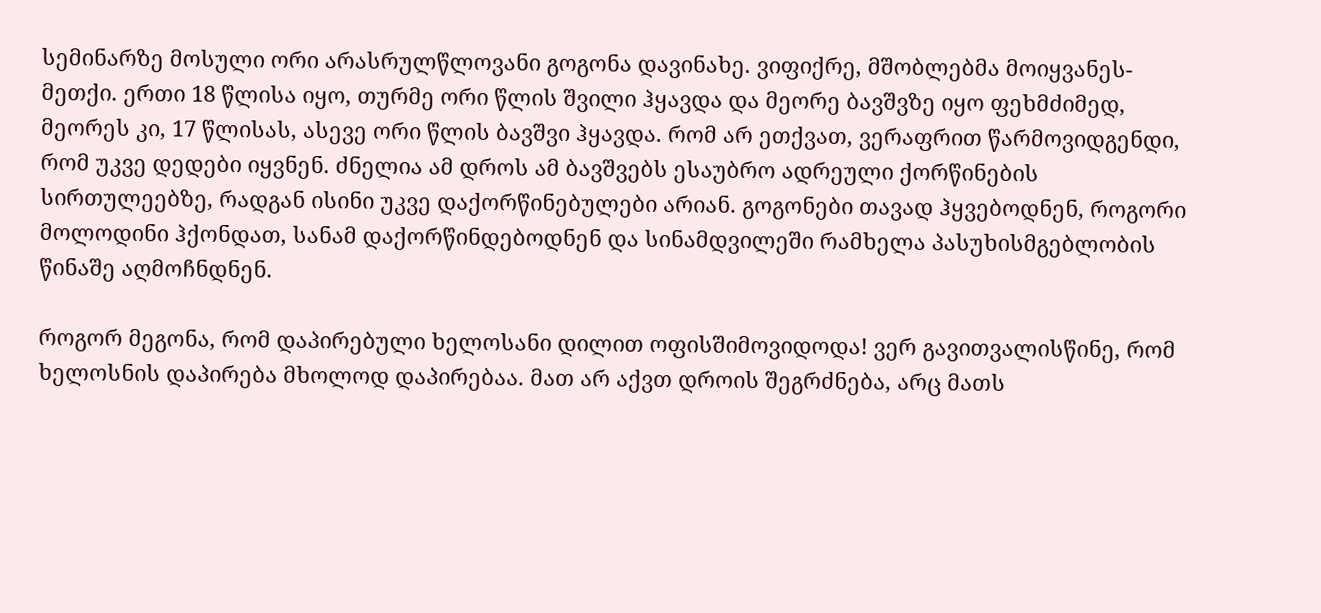სემინარზე მოსული ორი არასრულწლოვანი გოგონა დავინახე. ვიფიქრე, მშობლებმა მოიყვანეს-მეთქი. ერთი 18 წლისა იყო, თურმე ორი წლის შვილი ჰყავდა და მეორე ბავშვზე იყო ფეხმძიმედ, მეორეს კი, 17 წლისას, ასევე ორი წლის ბავშვი ჰყავდა. რომ არ ეთქვათ, ვერაფრით წარმოვიდგენდი, რომ უკვე დედები იყვნენ. ძნელია ამ დროს ამ ბავშვებს ესაუბრო ადრეული ქორწინების სირთულეებზე, რადგან ისინი უკვე დაქორწინებულები არიან. გოგონები თავად ჰყვებოდნენ, როგორი მოლოდინი ჰქონდათ, სანამ დაქორწინდებოდნენ და სინამდვილეში რამხელა პასუხისმგებლობის წინაშე აღმოჩნდნენ.

როგორ მეგონა, რომ დაპირებული ხელოსანი დილით ოფისშიმოვიდოდა! ვერ გავითვალისწინე, რომ ხელოსნის დაპირება მხოლოდ დაპირებაა. მათ არ აქვთ დროის შეგრძნება, არც მათს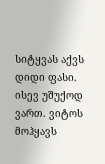სიტყვას აქვს დიდი ფასი. ისევ უშუქოდ ვართ. ვიტოს მოჰყავს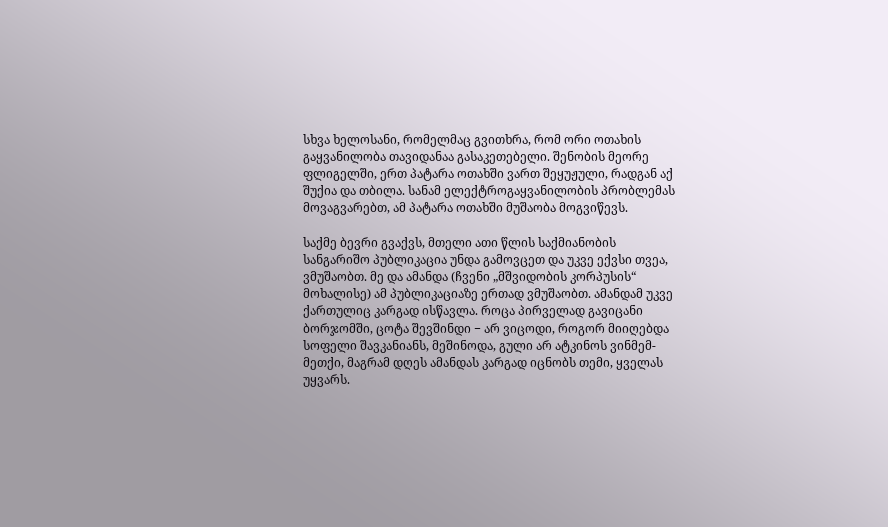სხვა ხელოსანი, რომელმაც გვითხრა, რომ ორი ოთახის გაყვანილობა თავიდანაა გასაკეთებელი. შენობის მეორე ფლიგელში, ერთ პატარა ოთახში ვართ შეყუჟული, რადგან აქ შუქია და თბილა. სანამ ელექტროგაყვანილობის პრობლემას მოვაგვარებთ, ამ პატარა ოთახში მუშაობა მოგვიწევს.

საქმე ბევრი გვაქვს, მთელი ათი წლის საქმიანობის სანგარიშო პუბლიკაცია უნდა გამოვცეთ და უკვე ექვსი თვეა, ვმუშაობთ. მე და ამანდა (ჩვენი „მშვიდობის კორპუსის“ მოხალისე) ამ პუბლიკაციაზე ერთად ვმუშაობთ. ამანდამ უკვე ქართულიც კარგად ისწავლა. როცა პირველად გავიცანი ბორჯომში, ცოტა შევშინდი − არ ვიცოდი, როგორ მიიღებდა სოფელი შავკანიანს, მეშინოდა, გული არ ატკინოს ვინმემ-მეთქი, მაგრამ დღეს ამანდას კარგად იცნობს თემი, ყველას უყვარს.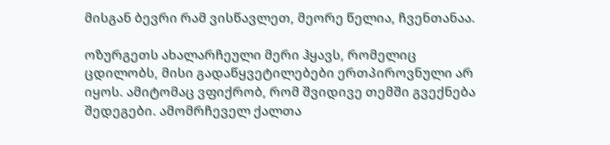მისგან ბევრი რამ ვისწავლეთ, მეორე წელია, ჩვენთანაა.

ოზურგეთს ახალარჩეული მერი ჰყავს, რომელიც ცდილობს, მისი გადაწყვეტილებები ერთპიროვნული არ იყოს. ამიტომაც ვფიქრობ, რომ შვიდივე თემში გვექნება შედეგები. ამომრჩეველ ქალთა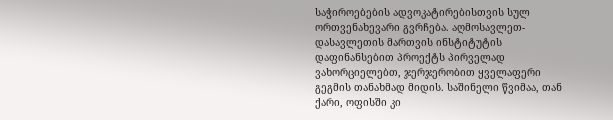საჭიროებების ადვოკატირებისთვის სულ ორთვენახევარი გვრჩება. აღმოსავლეთ-დასავლეთის მართვის ინსტიტუტის დაფინანსებით პროექტს პირველად ვახორციელებთ, ჯერჯერობით ყველაფერი გეგმის თანახმად მიდის. საშინელი წვიმაა, თან ქარი, ოფისში კი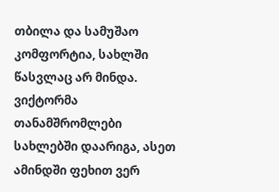თბილა და სამუშაო კომფორტია, სახლში წასვლაც არ მინდა. ვიქტორმა თანამშრომლები სახლებში დაარიგა, ასეთ ამინდში ფეხით ვერ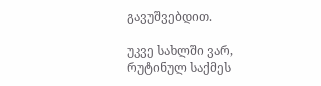გავუშვებდით.

უკვე სახლში ვარ, რუტინულ საქმეს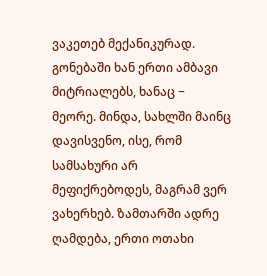ვაკეთებ მექანიკურად. გონებაში ხან ერთი ამბავი მიტრიალებს, ხანაც − მეორე. მინდა, სახლში მაინც დავისვენო, ისე, რომ სამსახური არ მეფიქრებოდეს, მაგრამ ვერ ვახერხებ. ზამთარში ადრე ღამდება, ერთი ოთახი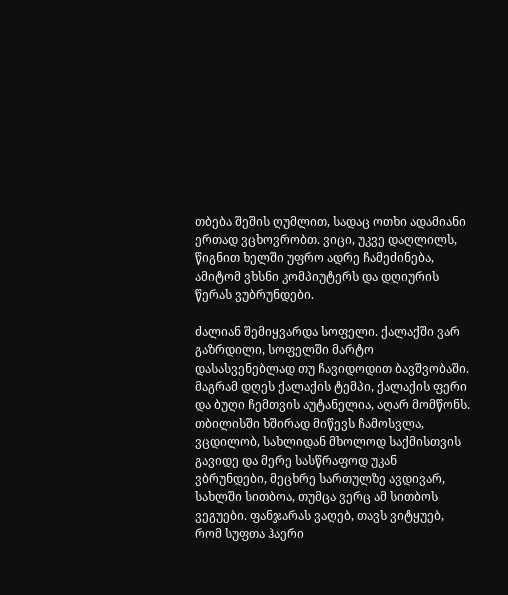თბება შეშის ღუმლით, სადაც ოთხი ადამიანი ერთად ვცხოვრობთ. ვიცი, უკვე დაღლილს, წიგნით ხელში უფრო ადრე ჩამეძინება, ამიტომ ვხსნი კომპიუტერს და დღიურის წერას ვუბრუნდები.

ძალიან შემიყვარდა სოფელი. ქალაქში ვარ გაზრდილი, სოფელში მარტო დასასვენებლად თუ ჩავიდოდით ბავშვობაში. მაგრამ დღეს ქალაქის ტემპი, ქალაქის ფერი და ბუღი ჩემთვის აუტანელია, აღარ მომწონს. თბილისში ხშირად მიწევს ჩამოსვლა, ვცდილობ, სახლიდან მხოლოდ საქმისთვის გავიდე და მერე სასწრაფოდ უკან ვბრუნდები, მეცხრე სართულზე ავდივარ, სახლში სითბოა, თუმცა ვერც ამ სითბოს ვეგუები. ფანჯარას ვაღებ, თავს ვიტყუებ, რომ სუფთა ჰაერი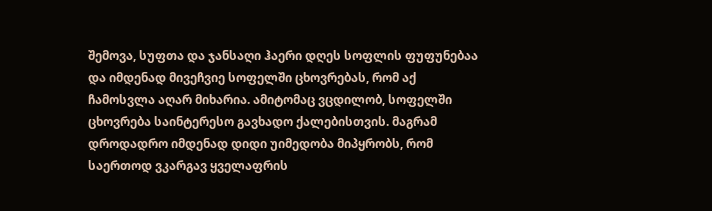შემოვა, სუფთა და ჯანსაღი ჰაერი დღეს სოფლის ფუფუნებაა და იმდენად მივეჩვიე სოფელში ცხოვრებას, რომ აქ ჩამოსვლა აღარ მიხარია. ამიტომაც ვცდილობ, სოფელში ცხოვრება საინტერესო გავხადო ქალებისთვის. მაგრამ დროდადრო იმდენად დიდი უიმედობა მიპყრობს, რომ საერთოდ ვკარგავ ყველაფრის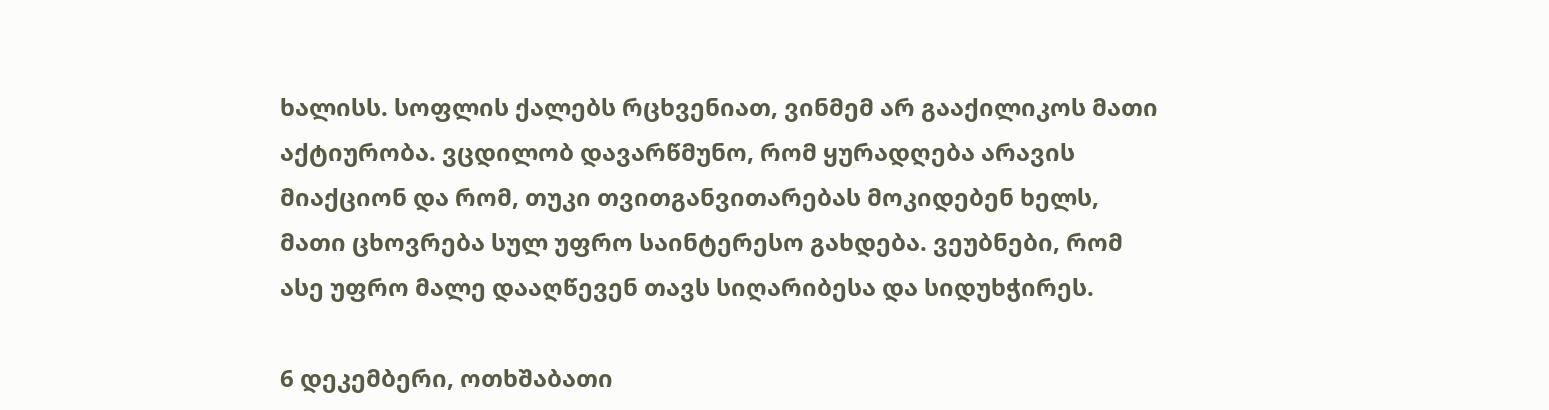ხალისს. სოფლის ქალებს რცხვენიათ, ვინმემ არ გააქილიკოს მათი აქტიურობა. ვცდილობ დავარწმუნო, რომ ყურადღება არავის მიაქციონ და რომ, თუკი თვითგანვითარებას მოკიდებენ ხელს, მათი ცხოვრება სულ უფრო საინტერესო გახდება. ვეუბნები, რომ ასე უფრო მალე დააღწევენ თავს სიღარიბესა და სიდუხჭირეს.

6 დეკემბერი, ოთხშაბათი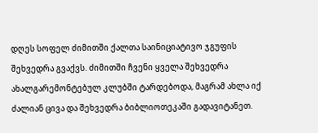დღეს სოფელ ძიმითში ქალთა საინიციატივო ჯგუფის შეხვედრა გვაქვს. ძიმითში ჩვენი ყველა შეხვედრა ახალგარემონტებულ კლუბში ტარდებოდა, მაგრამ ახლა იქ ძალიან ცივა და შეხვედრა ბიბლიოთეკაში გადავიტანეთ.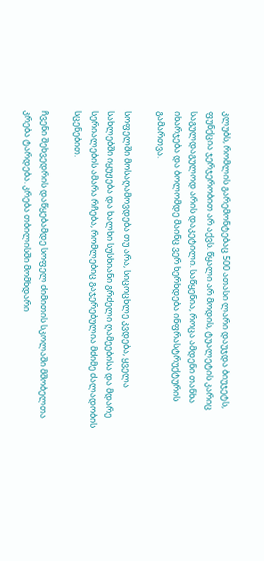კლუბს, რომლის გარემონტებაც 500 ათასი ლარი დაუჯდა ბიუჯეტს, ფუნქცია ჯერჯერობით არ აქვს. წყალი არ მოდის, ტუალეტის კარიც საგულდაგულოდ არის დაკეტილი. საწყენია, როცა ამდენი თანხა იხარჯება და ბოლომდე მაინც ვერ ხერხდება ინფრასტრუქტურის გამართვა.

სოფელში მოსაღამოვდება თუ არა, სიცოცხლე კვდება, ყველა სახლებში იყუჟება და ხალხი სუსხიანი გრძელი ღამეებისა და მდარე სერიალების ამარა რჩება, რომლებიც გაჯერებულია მძიმე ძალადობის სცენებით.

ჩვენი შეხვედრის დაწყებამდე სოფელ ძიმითის სკოლაში მშობელთა კრება ტარდება. კრება თბილისში მომხდარი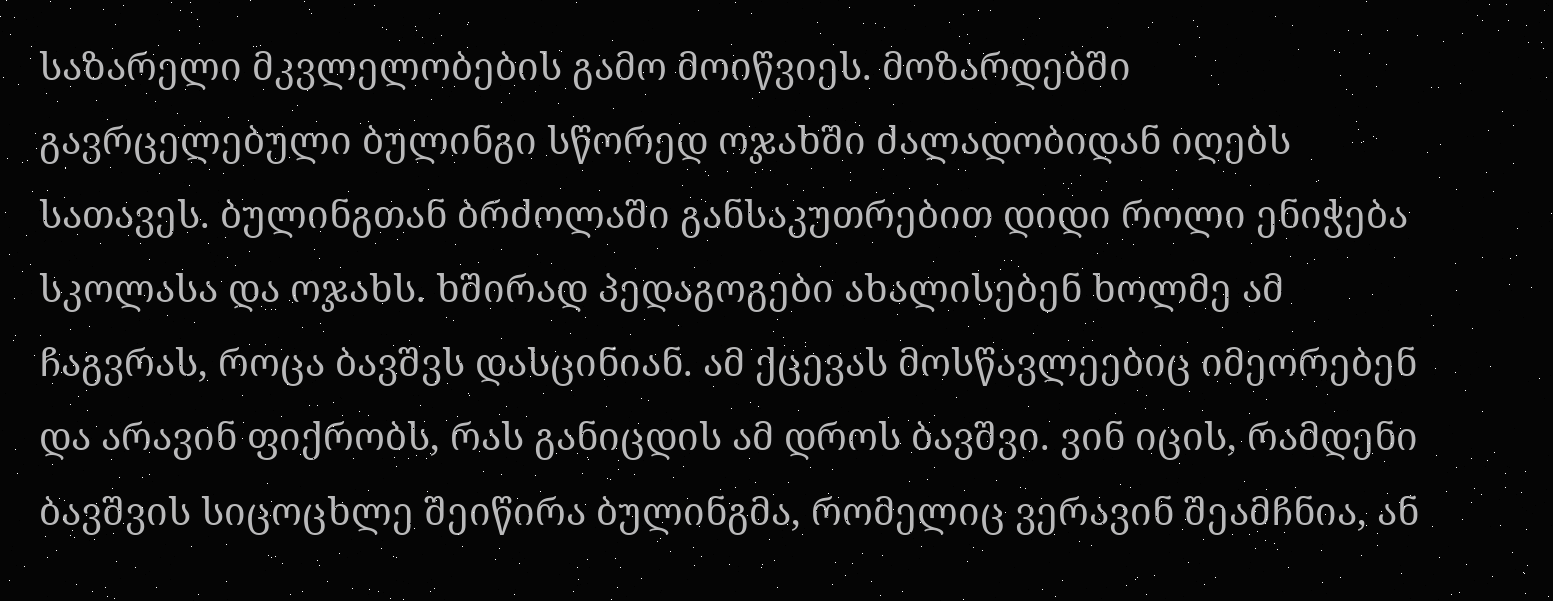საზარელი მკვლელობების გამო მოიწვიეს. მოზარდებში გავრცელებული ბულინგი სწორედ ოჯახში ძალადობიდან იღებს სათავეს. ბულინგთან ბრძოლაში განსაკუთრებით დიდი როლი ენიჭება სკოლასა და ოჯახს. ხშირად პედაგოგები ახალისებენ ხოლმე ამ ჩაგვრას, როცა ბავშვს დასცინიან. ამ ქცევას მოსწავლეებიც იმეორებენ და არავინ ფიქრობს, რას განიცდის ამ დროს ბავშვი. ვინ იცის, რამდენი ბავშვის სიცოცხლე შეიწირა ბულინგმა, რომელიც ვერავინ შეამჩნია, ან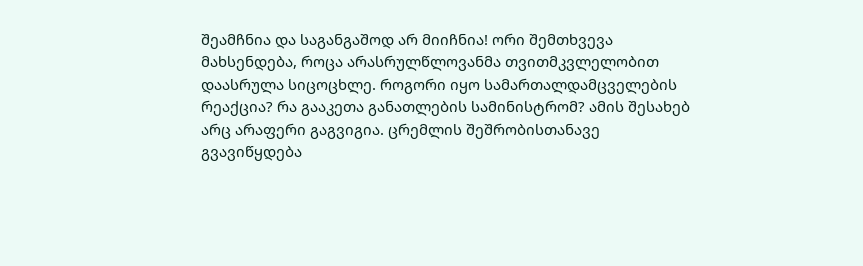შეამჩნია და საგანგაშოდ არ მიიჩნია! ორი შემთხვევა მახსენდება, როცა არასრულწლოვანმა თვითმკვლელობით დაასრულა სიცოცხლე. როგორი იყო სამართალდამცველების რეაქცია? რა გააკეთა განათლების სამინისტრომ? ამის შესახებ არც არაფერი გაგვიგია. ცრემლის შეშრობისთანავე გვავიწყდება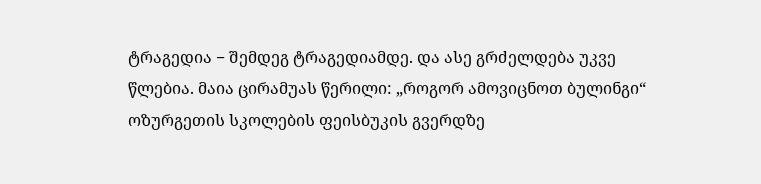ტრაგედია − შემდეგ ტრაგედიამდე. და ასე გრძელდება უკვე წლებია. მაია ცირამუას წერილი: „როგორ ამოვიცნოთ ბულინგი“ ოზურგეთის სკოლების ფეისბუკის გვერდზე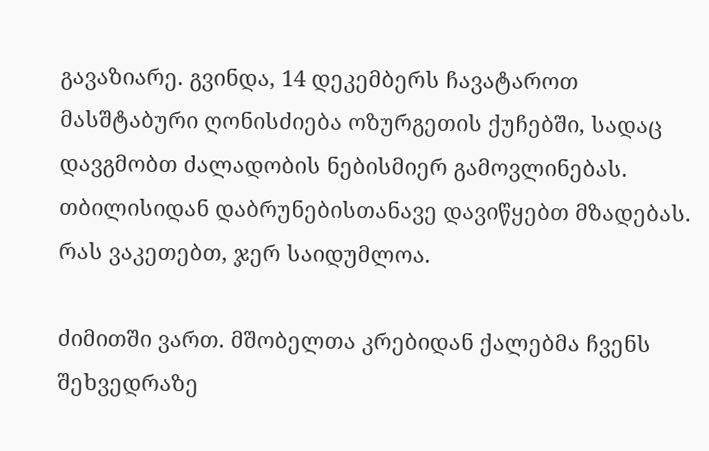გავაზიარე. გვინდა, 14 დეკემბერს ჩავატაროთ მასშტაბური ღონისძიება ოზურგეთის ქუჩებში, სადაც დავგმობთ ძალადობის ნებისმიერ გამოვლინებას. თბილისიდან დაბრუნებისთანავე დავიწყებთ მზადებას. რას ვაკეთებთ, ჯერ საიდუმლოა.

ძიმითში ვართ. მშობელთა კრებიდან ქალებმა ჩვენს შეხვედრაზე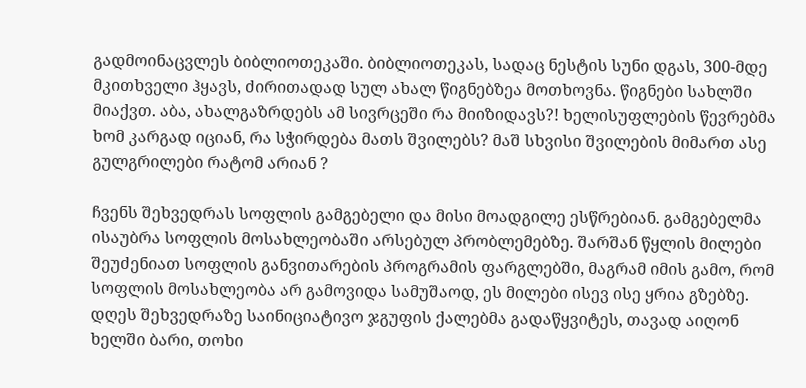გადმოინაცვლეს ბიბლიოთეკაში. ბიბლიოთეკას, სადაც ნესტის სუნი დგას, 300-მდე მკითხველი ჰყავს, ძირითადად სულ ახალ წიგნებზეა მოთხოვნა. წიგნები სახლში მიაქვთ. აბა, ახალგაზრდებს ამ სივრცეში რა მიიზიდავს?! ხელისუფლების წევრებმა ხომ კარგად იციან, რა სჭირდება მათს შვილებს? მაშ სხვისი შვილების მიმართ ასე გულგრილები რატომ არიან ?

ჩვენს შეხვედრას სოფლის გამგებელი და მისი მოადგილე ესწრებიან. გამგებელმა ისაუბრა სოფლის მოსახლეობაში არსებულ პრობლემებზე. შარშან წყლის მილები შეუძენიათ სოფლის განვითარების პროგრამის ფარგლებში, მაგრამ იმის გამო, რომ სოფლის მოსახლეობა არ გამოვიდა სამუშაოდ, ეს მილები ისევ ისე ყრია გზებზე. დღეს შეხვედრაზე საინიციატივო ჯგუფის ქალებმა გადაწყვიტეს, თავად აიღონ ხელში ბარი, თოხი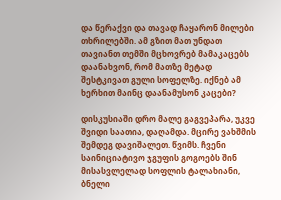და წერაქვი და თავად ჩაყარონ მილები თხრილებში. ამ გზით მათ უნდათ თავიანთ თემში მცხოვრებ მამაკაცებს დაანახვონ, რომ მათზე მეტად შესტკივათ გული სოფელზე. იქნებ ამ ხერხით მაინც დაანამუსონ კაცები?

დისკუსიაში დრო მალე გაგვეპარა, უკვე შვიდი საათია, დაღამდა. მცირე ვახშმის შემდეგ დავიშალეთ. წვიმს. ჩვენი საინიციატივო ჯგუფის გოგოებს შინ მისასვლელად სოფლის ტალახიანი, ბნელი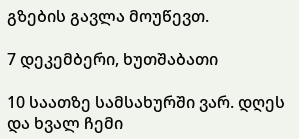გზების გავლა მოუწევთ.

7 დეკემბერი, ხუთშაბათი

10 საათზე სამსახურში ვარ. დღეს და ხვალ ჩემი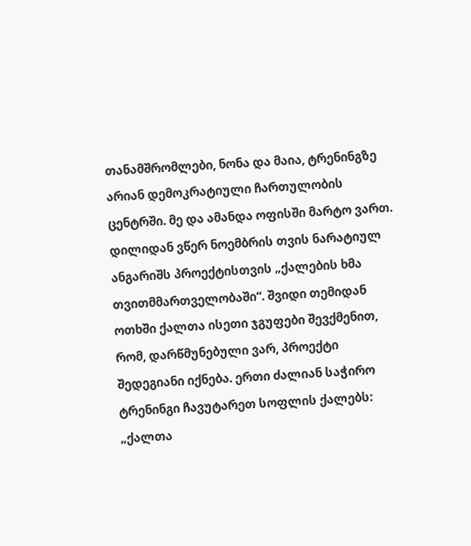თანამშრომლები, ნონა და მაია, ტრენინგზე არიან დემოკრატიული ჩართულობის ცენტრში. მე და ამანდა ოფისში მარტო ვართ. დილიდან ვწერ ნოემბრის თვის ნარატიულ ანგარიშს პროექტისთვის „ქალების ხმა თვითმმართველობაში“. შვიდი თემიდან ოთხში ქალთა ისეთი ჯგუფები შევქმენით, რომ, დარწმუნებული ვარ, პროექტი შედეგიანი იქნება. ერთი ძალიან საჭირო ტრენინგი ჩავუტარეთ სოფლის ქალებს: „ქალთა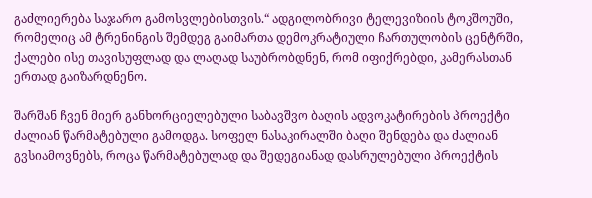გაძლიერება საჯარო გამოსვლებისთვის.“ ადგილობრივი ტელევიზიის ტოკშოუში, რომელიც ამ ტრენინგის შემდეგ გაიმართა დემოკრატიული ჩართულობის ცენტრში, ქალები ისე თავისუფლად და ლაღად საუბრობდნენ, რომ იფიქრებდი, კამერასთან ერთად გაიზარდნენო.

შარშან ჩვენ მიერ განხორციელებული საბავშვო ბაღის ადვოკატირების პროექტი ძალიან წარმატებული გამოდგა. სოფელ ნასაკირალში ბაღი შენდება და ძალიან გვსიამოვნებს, როცა წარმატებულად და შედეგიანად დასრულებული პროექტის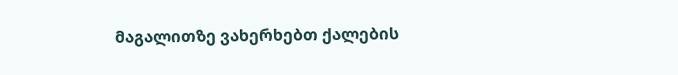მაგალითზე ვახერხებთ ქალების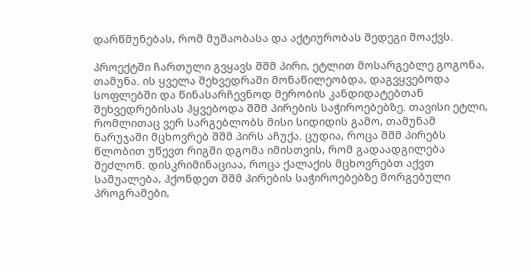დარწმუნებას, რომ მუშაობასა და აქტიურობას შედეგი მოაქვს.

პროექტში ჩართული გვყავს შშმ პირი, ეტლით მოსარგებლე გოგონა, თამუნა. ის ყველა შეხვედრაში მონაწილეობდა, დაგვყვებოდა სოფლებში და წინასარჩევნოდ მერობის კანდიდატებთან შეხვედრებისას ჰყვებოდა შშმ პირების საჭიროებებზე. თავისი ეტლი, რომლითაც ვერ სარგებლობს მისი სიდიდის გამო, თამუნამ ნარუჯაში მცხოვრებ შშმ პირს აჩუქა. ცუდია, როცა შშმ პირებს წლობით უწევთ რიგში დგომა იმისთვის, რომ გადაადგილება შეძლონ. დისკრიმინაციაა, როცა ქალაქის მცხოვრებთ აქვთ საშუალება, ჰქონდეთ შშმ პირების საჭიროებებზე მორგებული პროგრამები,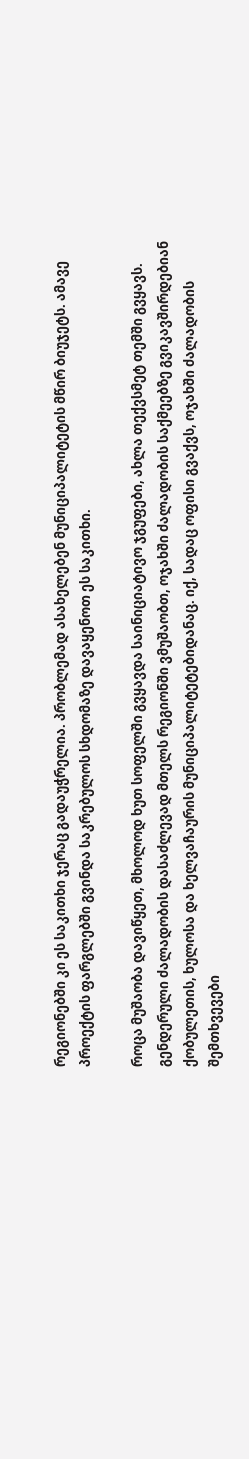რეგიონებში კი ეს საკითხი ჯერაც გადაუჭრელია. პრობლემად ასახელებენ მუნიციპალიტეტის მწირ ბიუჯეტს. ამავე პროექტის ფარგლებში გვინდა საკრებულოს სხდომაზე დავაყენოთ ეს საკითხი.

როცა მუშაობა დავიწყეთ, მხოლოდ ხუთ სოფელში გვყავდა საინიციატივო ჯგუფები, ახლა თექვსმეტ თემში გვყავს. გენდერული ძალადობის დასაძლევად მთელს რეგიონში ვმუშაობთ, ოჯახში ძალადობის საქმეებზე გვიკავშირდებიან ქობულეთის, ხულოსა და ხელვაჩაურის მუნიციპალიტეტებიდანაც. იქ, სადაც ოფისი გვაქვს, ოჯახში ძალადობის შემთხვევები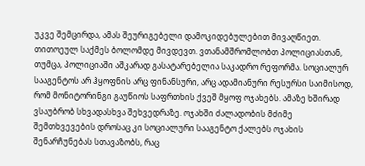უკვე შემცირდა, ამას შეურიგებელი დამოკიდებულებით მივაღწიეთ. თითოეულ საქმეს ბოლომდე მივდევთ. ვთანამშრომლობთ პოლიციასთან, თუმცა, პოლიციაში აშკარად გასატარებელია საკადრო რეფორმა. სოციალურ სააგენტოს არ ჰყოფნის არც ფინანსური, არც ადამიანური რესურსი საიმისოდ, რომ მონიტორინგი გაუწიოს საფრთხის ქვეშ მყოფ ოჯახებს. ამაზე ხშირად ვსაუბრობ სხვადასხვა შეხვედრაზე. ოჯახში ძალადობის მძიმე შემთხვევების დროსაც კი სოციალური სააგენტო ქალებს ოჯახის შენარჩუნებას სთავაზობს, რაც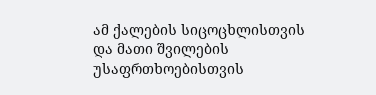ამ ქალების სიცოცხლისთვის და მათი შვილების უსაფრთხოებისთვის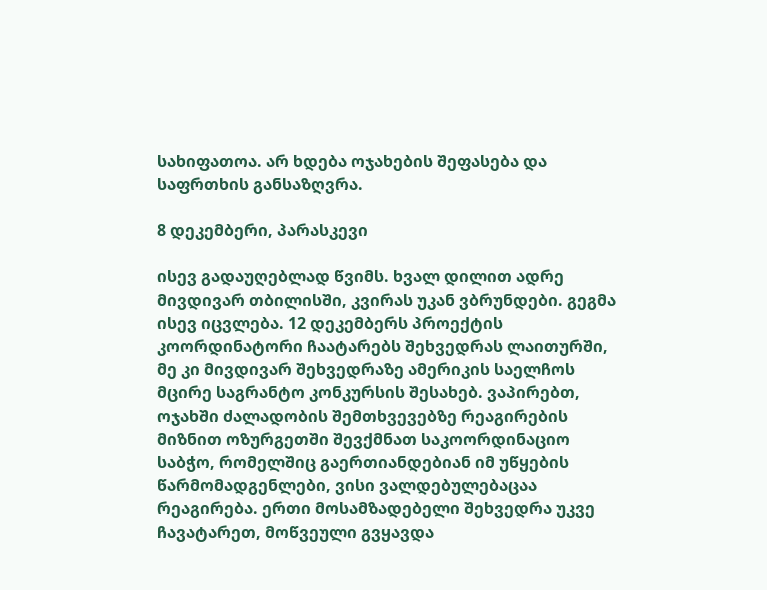სახიფათოა. არ ხდება ოჯახების შეფასება და საფრთხის განსაზღვრა.

8 დეკემბერი, პარასკევი

ისევ გადაუღებლად წვიმს. ხვალ დილით ადრე მივდივარ თბილისში, კვირას უკან ვბრუნდები. გეგმა ისევ იცვლება. 12 დეკემბერს პროექტის კოორდინატორი ჩაატარებს შეხვედრას ლაითურში, მე კი მივდივარ შეხვედრაზე ამერიკის საელჩოს მცირე საგრანტო კონკურსის შესახებ. ვაპირებთ, ოჯახში ძალადობის შემთხვევებზე რეაგირების მიზნით ოზურგეთში შევქმნათ საკოორდინაციო საბჭო, რომელშიც გაერთიანდებიან იმ უწყების წარმომადგენლები, ვისი ვალდებულებაცაა რეაგირება. ერთი მოსამზადებელი შეხვედრა უკვე ჩავატარეთ, მოწვეული გვყავდა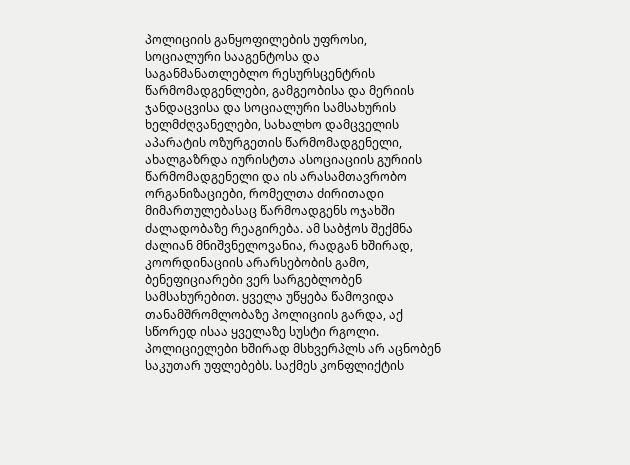პოლიციის განყოფილების უფროსი, სოციალური სააგენტოსა და საგანმანათლებლო რესურსცენტრის წარმომადგენლები, გამგეობისა და მერიის ჯანდაცვისა და სოციალური სამსახურის ხელმძღვანელები, სახალხო დამცველის აპარატის ოზურგეთის წარმომადგენელი, ახალგაზრდა იურისტთა ასოციაციის გურიის წარმომადგენელი და ის არასამთავრობო ორგანიზაციები, რომელთა ძირითადი მიმართულებასაც წარმოადგენს ოჯახში ძალადობაზე რეაგირება. ამ საბჭოს შექმნა ძალიან მნიშვნელოვანია, რადგან ხშირად, კოორდინაციის არარსებობის გამო, ბენეფიციარები ვერ სარგებლობენ სამსახურებით. ყველა უწყება წამოვიდა თანამშრომლობაზე პოლიციის გარდა, აქ სწორედ ისაა ყველაზე სუსტი რგოლი. პოლიციელები ხშირად მსხვერპლს არ აცნობენ საკუთარ უფლებებს. საქმეს კონფლიქტის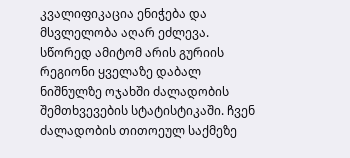კვალიფიკაცია ენიჭება და მსვლელობა აღარ ეძლევა. სწორედ ამიტომ არის გურიის რეგიონი ყველაზე დაბალ ნიშნულზე ოჯახში ძალადობის შემთხვევების სტატისტიკაში. ჩვენ ძალადობის თითოეულ საქმეზე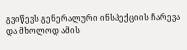გვიწევს გენერალური ინსპექციის ჩარევა და მხოლოდ ამის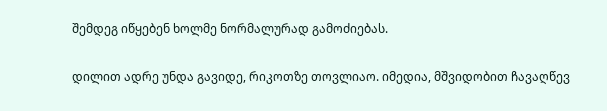შემდეგ იწყებენ ხოლმე ნორმალურად გამოძიებას.

დილით ადრე უნდა გავიდე, რიკოთზე თოვლიაო. იმედია, მშვიდობით ჩავაღწევ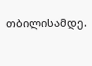თბილისამდე.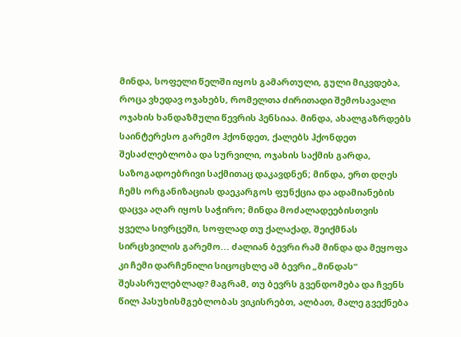მინდა, სოფელი წელში იყოს გამართული, გული მიკვდება, როცა ვხედავ ოჯახებს, რომელთა ძირითადი შემოსავალი ოჯახის ხანდაზმული წევრის პენსიაა. მინდა, ახალგაზრდებს საინტერესო გარემო ჰქონდეთ, ქალებს ჰქონდეთ შესაძლებლობა და სურვილი, ოჯახის საქმის გარდა, საზოგადოებრივი საქმითაც დაკავდნენ; მინდა, ერთ დღეს ჩემს ორგანიზაციას დაეკარგოს ფუნქცია და ადამიანების დაცვა აღარ იყოს საჭირო; მინდა მოძალადეებისთვის ყველა სივრცეში, სოფლად თუ ქალაქად, შეიქმნას სირცხვილის გარემო... ძალიან ბევრი რამ მინდა და მეყოფა კი ჩემი დარჩენილი სიცოცხლე ამ ბევრი „მინდას“ შესასრულებლად? მაგრამ, თუ ბევრს გვენდომება და ჩვენს წილ პასუხისმგებლობას ვიკისრებთ, ალბათ, მალე გვექნება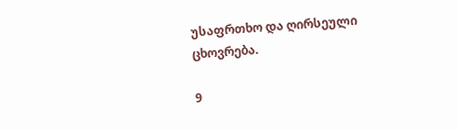უსაფრთხო და ღირსეული ცხოვრება.

9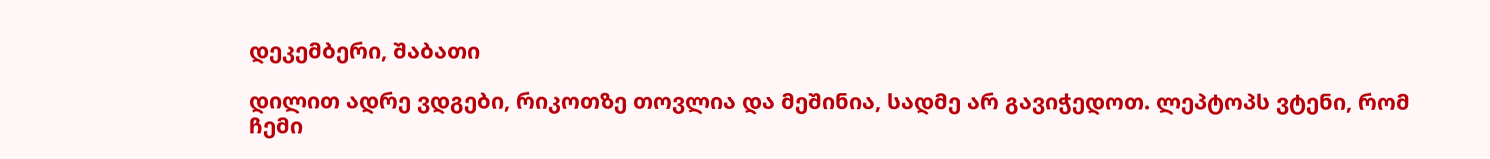დეკემბერი, შაბათი

დილით ადრე ვდგები, რიკოთზე თოვლია და მეშინია, სადმე არ გავიჭედოთ. ლეპტოპს ვტენი, რომ ჩემი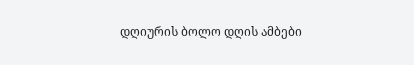დღიურის ბოლო დღის ამბები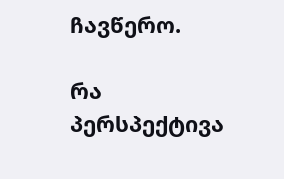ჩავწერო.

რა პერსპექტივა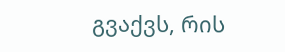გვაქვს, რის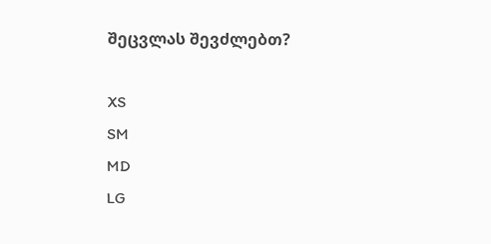შეცვლას შევძლებთ?

XS
SM
MD
LG